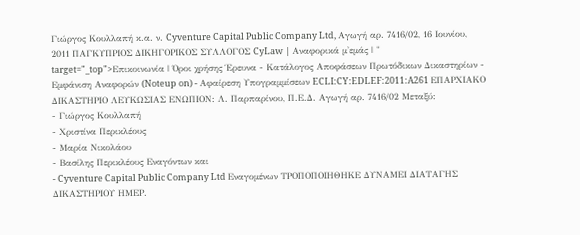Γιώργος Κουλλαπή κ.α. ν. Cyventure Capital Public Company Ltd, Αγωγή αρ. 7416/02, 16 Ιουνίου, 2011 ΠΑΓΚΥΠΡΙΟΣ ΔΙΚΗΓΟΡΙΚΟΣ ΣΥΛΛΟΓΟΣ CyLaw | Αναφορικά μ'εμάς | " target="_top">Επικοινωνία | Όροι χρήσης Έρευνα - Κατάλογος Αποφάσεων Πρωτόδικων Δικαστηρίων - Εμφάνιση Αναφορών (Noteup on) - Αφαίρεση Υπογραμμίσεων ECLI:CY:EDLEF:2011:A261 ΕΠΑΡΧΙΑΚΟ ΔΙΚΑΣΤΗΡΙΟ ΛΕΥΚΩΣΙΑΣ ΕΝΩΠΙΟΝ: Λ. Παρπαρίνου, Π.Ε.Δ. Αγωγή αρ. 7416/02 Μεταξύ:
- Γιώργος Κουλλαπή
- Χριστίνα Περικλέους
- Μαρία Νικολάου
- Βασίλης Περικλέους Εναγόντων και
- Cyventure Capital Public Company Ltd Εναγομένων ΤΡΟΠΟΠΟΙΗΘΗΚΕ ΔΥΝΑΜΕΙ ΔΙΑΤΑΓΗΣ ΔΙΚΑΣΤΗΡΙΟΥ ΗΜΕΡ.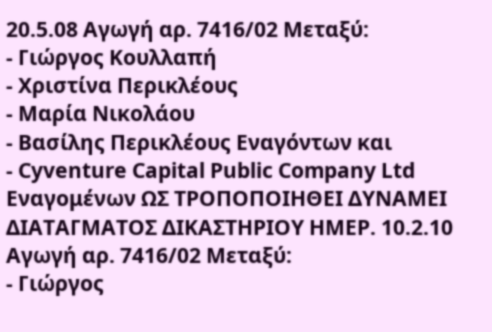20.5.08 Αγωγή αρ. 7416/02 Μεταξύ:
- Γιώργος Κουλλαπή
- Χριστίνα Περικλέους
- Μαρία Νικολάου
- Βασίλης Περικλέους Εναγόντων και
- Cyventure Capital Public Company Ltd Εναγομένων ΩΣ ΤΡΟΠΟΠΟΙΗΘΕΙ ΔΥΝΑΜΕΙ ΔΙΑΤΑΓΜΑΤΟΣ ΔΙΚΑΣΤΗΡΙΟΥ ΗΜΕΡ. 10.2.10 Αγωγή αρ. 7416/02 Μεταξύ:
- Γιώργος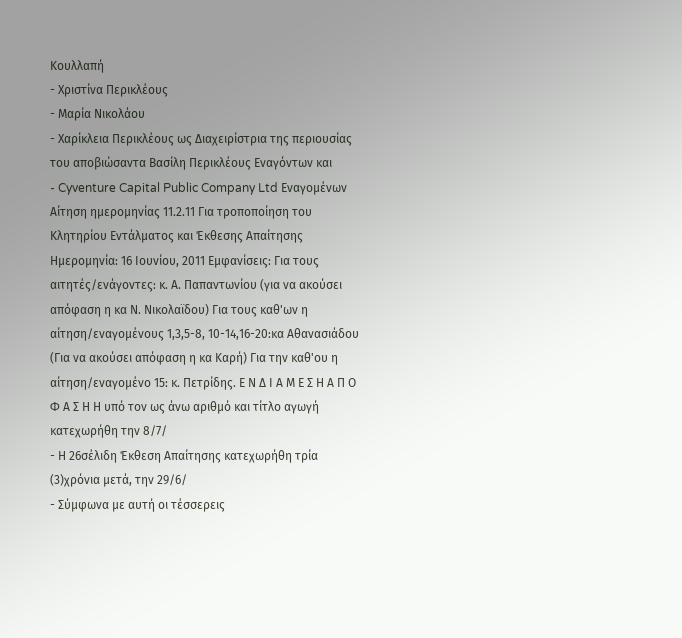Κουλλαπή
- Χριστίνα Περικλέους
- Μαρία Νικολάου
- Χαρίκλεια Περικλέους ως Διαχειρίστρια της περιουσίας του αποβιώσαντα Βασίλη Περικλέους Εναγόντων και
- Cyventure Capital Public Company Ltd Εναγομένων Αίτηση ημερομηνίας 11.2.11 Για τροποποίηση του Κλητηρίου Εντάλματος και Έκθεσης Απαίτησης Ημερομηνία: 16 Ιουνίου, 2011 Εμφανίσεις: Για τους αιτητές/ενάγοντες: κ. Α. Παπαντωνίου (για να ακούσει απόφαση η κα Ν. Νικολαϊδου) Για τoυς καθ'ων η αίτηση/εναγομένους 1,3,5-8, 10-14,16-20:κα Αθανασιάδου (Για να ακούσει απόφαση η κα Καρή) Για την καθ'ου η αίτηση/εναγομένο 15: κ. Πετρίδης. Ε Ν Δ Ι Α Μ Ε Σ Η Α Π Ο Φ Α Σ Η Η υπό τον ως άνω αριθμό και τίτλο αγωγή κατεχωρήθη την 8/7/
- Η 26σέλιδη Έκθεση Απαίτησης κατεχωρήθη τρία
(3)χρόνια μετά, την 29/6/
- Σύμφωνα με αυτή οι τέσσερεις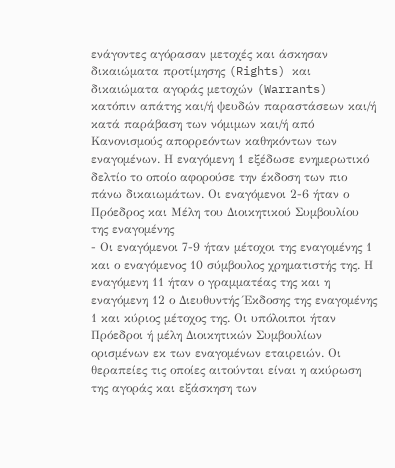ενάγοντες αγόρασαν μετοχές και άσκησαν δικαιώματα προτίμησης (Rights) και δικαιώματα αγοράς μετοχών (Warrants) κατόπιν απάτης και/ή ψευδών παραστάσεων και/ή κατά παράβαση των νόμιμων και/ή από Κανονισμούς απορρεόντων καθηκόντων των εναγομένων. Η εναγόμενη 1 εξέδωσε ενημερωτικό δελτίο το οποίο αφορούσε την έκδοση των πιο πάνω δικαιωμάτων. Οι εναγόμενοι 2-6 ήταν ο Πρόεδρος και Mέλη του Διοικητικού Συμβουλίου της εναγομένης
- Οι εναγόμενοι 7-9 ήταν μέτοχοι της εναγομένης 1 και ο εναγόμενος 10 σύμβουλος χρηματιστής της. Η εναγόμενη 11 ήταν ο γραμματέας της και η εναγόμενη 12 ο Διευθυντής Έκδοσης της εναγομένης 1 και κύριος μέτοχος της. Οι υπόλοιποι ήταν Πρόεδροι ή μέλη Διοικητικών Συμβουλίων ορισμένων εκ των εναγομένων εταιρειών. Οι θεραπείες τις οποίες αιτούνται είναι η ακύρωση της αγοράς και εξάσκηση των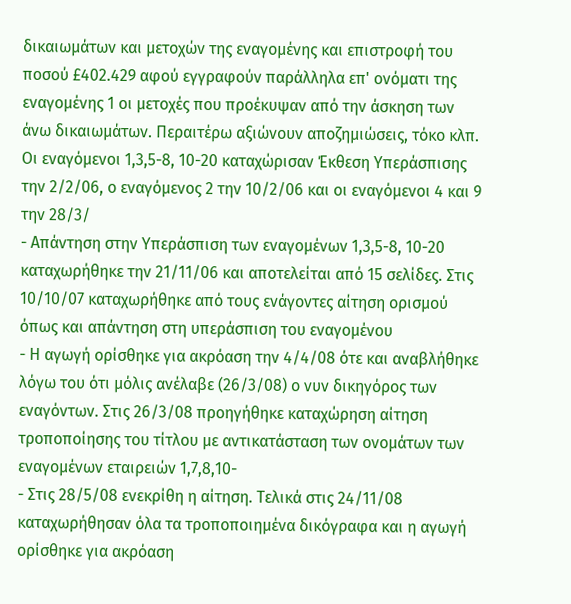δικαιωμάτων και μετοχών της εναγομένης και επιστροφή του ποσού £402.429 αφού εγγραφούν παράλληλα επ' ονόματι της εναγομένης 1 οι μετοχές που προέκυψαν από την άσκηση των άνω δικαιωμάτων. Περαιτέρω αξιώνουν αποζημιώσεις, τόκο κλπ. Οι εναγόμενοι 1,3,5-8, 10-20 καταχώρισαν Έκθεση Υπεράσπισης την 2/2/06, ο εναγόμενος 2 την 10/2/06 και οι εναγόμενοι 4 και 9 την 28/3/
- Απάντηση στην Υπεράσπιση των εναγομένων 1,3,5-8, 10-20 καταχωρήθηκε την 21/11/06 και αποτελείται από 15 σελίδες. Στις 10/10/07 καταχωρήθηκε από τους ενάγοντες αίτηση ορισμού όπως και απάντηση στη υπεράσπιση του εναγομένου
- Η αγωγή ορίσθηκε για ακρόαση την 4/4/08 ότε και αναβλήθηκε λόγω του ότι μόλις ανέλαβε (26/3/08) ο νυν δικηγόρος των εναγόντων. Στις 26/3/08 προηγήθηκε καταχώρηση αίτηση τροποποίησης του τίτλου με αντικατάσταση των ονομάτων των εναγομένων εταιρειών 1,7,8,10-
- Στις 28/5/08 ενεκρίθη η αίτηση. Τελικά στις 24/11/08 καταχωρήθησαν όλα τα τροποποιημένα δικόγραφα και η αγωγή ορίσθηκε για ακρόαση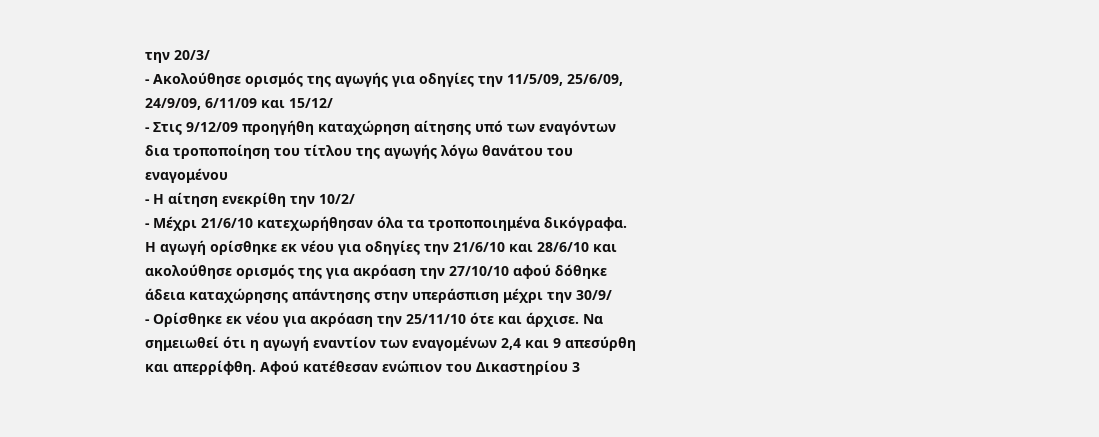την 20/3/
- Ακολούθησε ορισμός της αγωγής για οδηγίες την 11/5/09, 25/6/09, 24/9/09, 6/11/09 και 15/12/
- Στις 9/12/09 προηγήθη καταχώρηση αίτησης υπό των εναγόντων δια τροποποίηση του τίτλου της αγωγής λόγω θανάτου του εναγομένου
- Η αίτηση ενεκρίθη την 10/2/
- Μέχρι 21/6/10 κατεχωρήθησαν όλα τα τροποποιημένα δικόγραφα. Η αγωγή ορίσθηκε εκ νέου για οδηγίες την 21/6/10 και 28/6/10 και ακολούθησε ορισμός της για ακρόαση την 27/10/10 αφού δόθηκε άδεια καταχώρησης απάντησης στην υπεράσπιση μέχρι την 30/9/
- Ορίσθηκε εκ νέου για ακρόαση την 25/11/10 ότε και άρχισε. Να σημειωθεί ότι η αγωγή εναντίον των εναγομένων 2,4 και 9 απεσύρθη και απερρίφθη. Αφού κατέθεσαν ενώπιον του Δικαστηρίου 3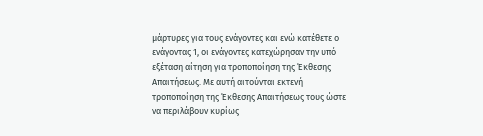μάρτυρες για τους ενάγοντες και ενώ κατέθετε ο ενάγοντας 1, οι ενάγοντες κατεχώρησαν την υπό εξέταση αίτηση για τροποποίηση της Έκθεσης Απαιτήσεως. Με αυτή αιτούνται εκτενή τροποποίηση της Έκθεσης Απαιτήσεως τους ώστε να περιλάβουν κυρίως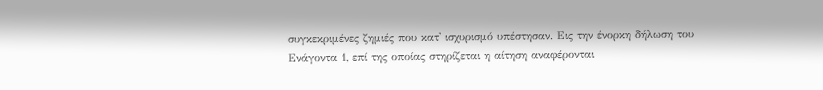συγκεκριμένες ζημιές που κατ' ισχυρισμό υπέστησαν. Εις την ένορκη δήλωση του Ενάγοντα 1, επί της οποίας στηρίζεται η αίτηση αναφέρονται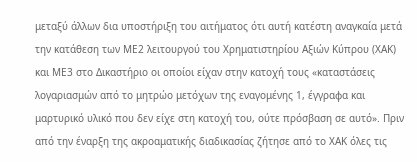μεταξύ άλλων δια υποστήριξη του αιτήματος ότι αυτή κατέστη αναγκαία μετά την κατάθεση των ΜΕ2 λειτουργού του Χρηματιστηρίου Αξιών Κύπρου (ΧΑΚ) και ΜΕ3 στο Δικαστήριο οι οποίοι είχαν στην κατοχή τους «καταστάσεις λογαριασμών από το μητρώο μετόχων της εναγομένης 1, έγγραφα και μαρτυρικό υλικό που δεν είχε στη κατοχή του, ούτε πρόσβαση σε αυτό». Πριν από την έναρξη της ακροαματικής διαδικασίας ζήτησε από το ΧΑΚ όλες τις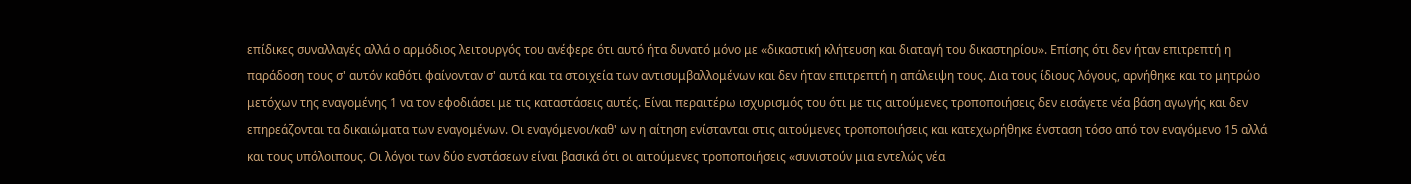επίδικες συναλλαγές αλλά ο αρμόδιος λειτουργός του ανέφερε ότι αυτό ήτα δυνατό μόνο με «δικαστική κλήτευση και διαταγή του δικαστηρίου». Επίσης ότι δεν ήταν επιτρεπτή η παράδοση τους σ' αυτόν καθότι φαίνονταν σ' αυτά και τα στοιχεία των αντισυμβαλλομένων και δεν ήταν επιτρεπτή η απάλειψη τους. Δια τους ίδιους λόγους, αρνήθηκε και το μητρώο μετόχων της εναγομένης 1 να τον εφοδιάσει με τις καταστάσεις αυτές. Είναι περαιτέρω ισχυρισμός του ότι με τις αιτούμενες τροποποιήσεις δεν εισάγετε νέα βάση αγωγής και δεν επηρεάζονται τα δικαιώματα των εναγομένων. Οι εναγόμενοι/καθ' ων η αίτηση ενίστανται στις αιτούμενες τροποποιήσεις και κατεχωρήθηκε ένσταση τόσο από τον εναγόμενο 15 αλλά και τους υπόλοιπους. Οι λόγοι των δύο ενστάσεων είναι βασικά ότι οι αιτούμενες τροποποιήσεις «συνιστούν μια εντελώς νέα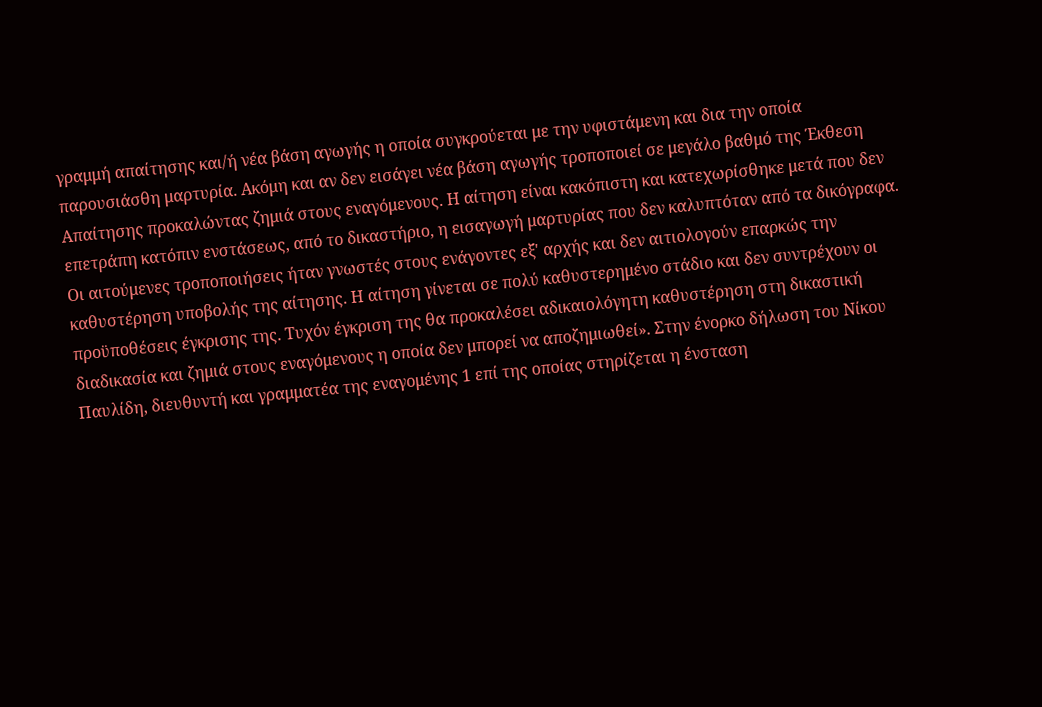γραμμή απαίτησης και/ή νέα βάση αγωγής η οποία συγκρούεται με την υφιστάμενη και δια την οποία παρουσιάσθη μαρτυρία. Ακόμη και αν δεν εισάγει νέα βάση αγωγής τροποποιεί σε μεγάλο βαθμό της Έκθεση Απαίτησης προκαλώντας ζημιά στους εναγόμενους. Η αίτηση είναι κακόπιστη και κατεχωρίσθηκε μετά που δεν επετράπη κατόπιν ενστάσεως, από το δικαστήριο, η εισαγωγή μαρτυρίας που δεν καλυπτόταν από τα δικόγραφα. Οι αιτούμενες τροποποιήσεις ήταν γνωστές στους ενάγοντες εξ' αρχής και δεν αιτιολογούν επαρκώς την καθυστέρηση υποβολής της αίτησης. Η αίτηση γίνεται σε πολύ καθυστερημένο στάδιο και δεν συντρέχουν οι προϋποθέσεις έγκρισης της. Τυχόν έγκριση της θα προκαλέσει αδικαιολόγητη καθυστέρηση στη δικαστική διαδικασία και ζημιά στους εναγόμενους η οποία δεν μπορεί να αποζημιωθεί». Στην ένορκο δήλωση του Νίκου Παυλίδη, διευθυντή και γραμματέα της εναγομένης 1 επί της οποίας στηρίζεται η ένσταση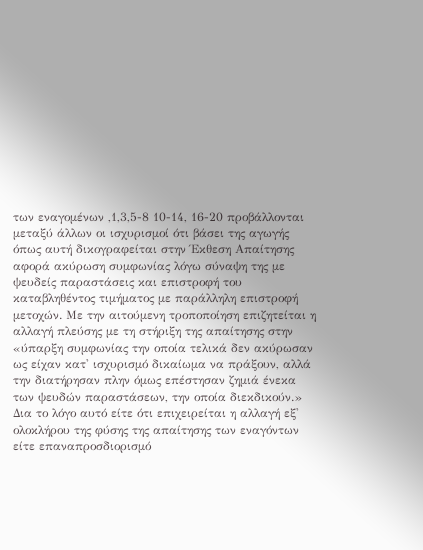των εναγομένων ,1,3,5-8 10-14, 16-20 προβάλλονται μεταξύ άλλων οι ισχυρισμοί ότι βάσει της αγωγής όπως αυτή δικογραφείται στην Έκθεση Απαίτησης αφορά ακύρωση συμφωνίας λόγω σύναψη της με ψευδείς παραστάσεις και επιστροφή του καταβληθέντος τιμήματος με παράλληλη επιστροφή μετοχών. Με την αιτούμενη τροποποίηση επιζητείται η αλλαγή πλεύσης με τη στήριξη της απαίτησης στην «ύπαρξη συμφωνίας την οποία τελικά δεν ακύρωσαν ως είχαν κατ' ισχυρισμό δικαίωμα να πράξουν, αλλά την διατήρησαν πλην όμως επέστησαν ζημιά ένεκα των ψευδών παραστάσεων, την οποία διεκδικούν.» Δια το λόγο αυτό είτε ότι επιχειρείται η αλλαγή εξ' ολοκλήρου της φύσης της απαίτησης των εναγόντων είτε επαναπροσδιορισμό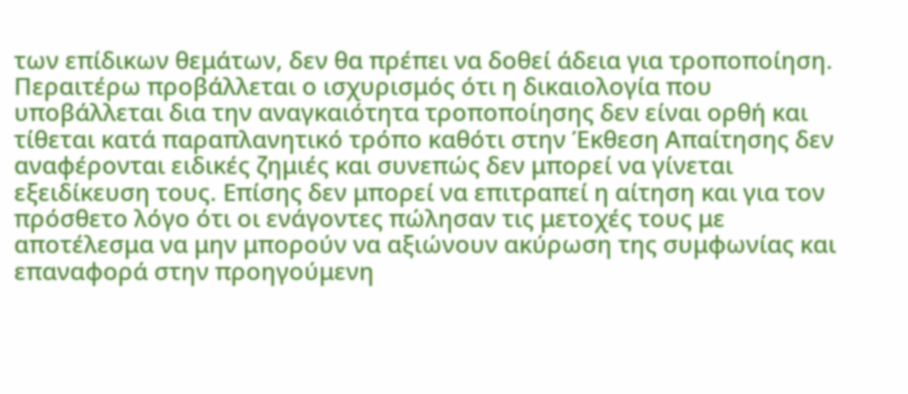των επίδικων θεμάτων, δεν θα πρέπει να δοθεί άδεια για τροποποίηση. Περαιτέρω προβάλλεται ο ισχυρισμός ότι η δικαιολογία που υποβάλλεται δια την αναγκαιότητα τροποποίησης δεν είναι ορθή και τίθεται κατά παραπλανητικό τρόπο καθότι στην Έκθεση Απαίτησης δεν αναφέρονται ειδικές ζημιές και συνεπώς δεν μπορεί να γίνεται εξειδίκευση τους. Επίσης δεν μπορεί να επιτραπεί η αίτηση και για τον πρόσθετο λόγο ότι οι ενάγοντες πώλησαν τις μετοχές τους με αποτέλεσμα να μην μπορούν να αξιώνουν ακύρωση της συμφωνίας και επαναφορά στην προηγούμενη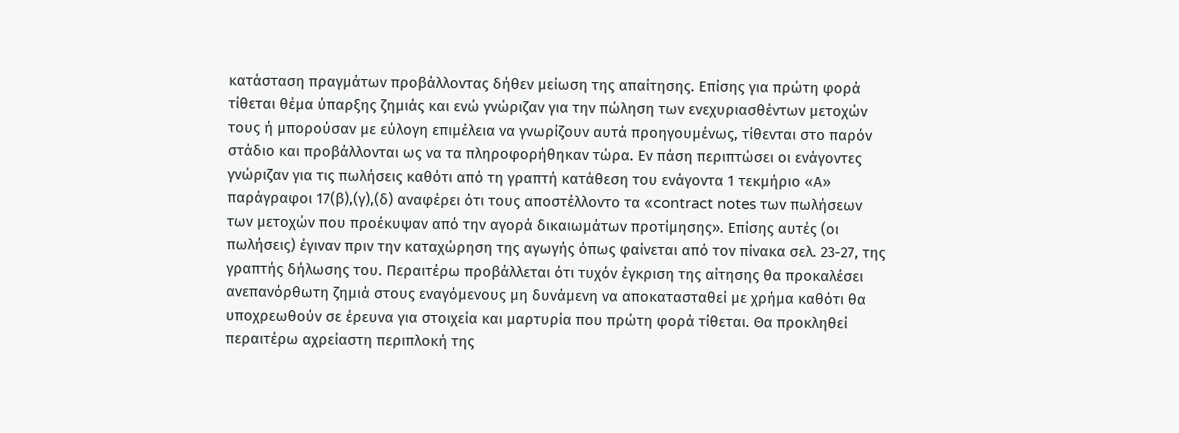κατάσταση πραγμάτων προβάλλοντας δήθεν μείωση της απαίτησης. Επίσης για πρώτη φορά τίθεται θέμα ύπαρξης ζημιάς και ενώ γνώριζαν για την πώληση των ενεχυριασθέντων μετοχών τους ή μπορούσαν με εύλογη επιμέλεια να γνωρίζουν αυτά προηγουμένως, τίθενται στο παρόν στάδιο και προβάλλονται ως να τα πληροφορήθηκαν τώρα. Εν πάση περιπτώσει οι ενάγοντες γνώριζαν για τις πωλήσεις καθότι από τη γραπτή κατάθεση του ενάγοντα 1 τεκμήριο «Α» παράγραφοι 17(β),(γ),(δ) αναφέρει ότι τους αποστέλλοντο τα «contract notes των πωλήσεων των μετοχών που προέκυψαν από την αγορά δικαιωμάτων προτίμησης». Επίσης αυτές (οι πωλήσεις) έγιναν πριν την καταχώρηση της αγωγής όπως φαίνεται από τον πίνακα σελ. 23-27, της γραπτής δήλωσης του. Περαιτέρω προβάλλεται ότι τυχόν έγκριση της αίτησης θα προκαλέσει ανεπανόρθωτη ζημιά στους εναγόμενους μη δυνάμενη να αποκατασταθεί με χρήμα καθότι θα υποχρεωθούν σε έρευνα για στοιχεία και μαρτυρία που πρώτη φορά τίθεται. Θα προκληθεί περαιτέρω αχρείαστη περιπλοκή της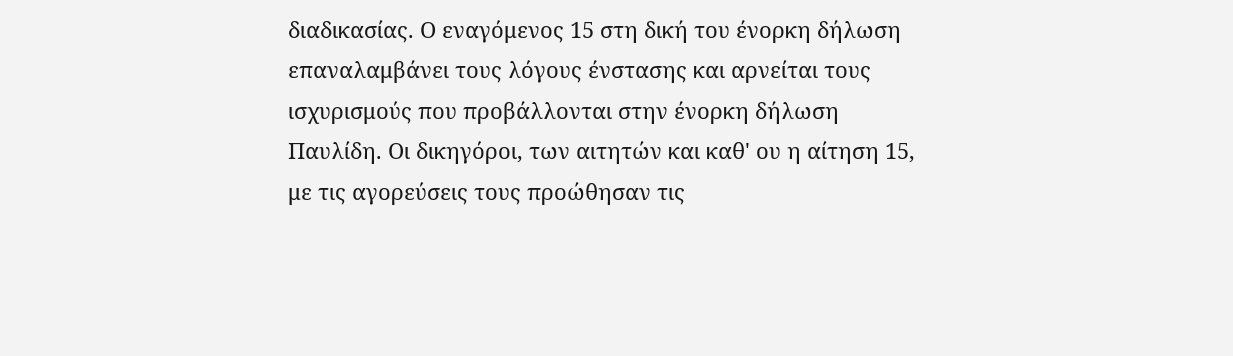διαδικασίας. Ο εναγόμενος 15 στη δική του ένορκη δήλωση επαναλαμβάνει τους λόγους ένστασης και αρνείται τους ισχυρισμούς που προβάλλονται στην ένορκη δήλωση Παυλίδη. Οι δικηγόροι, των αιτητών και καθ' ου η αίτηση 15, με τις αγορεύσεις τους προώθησαν τις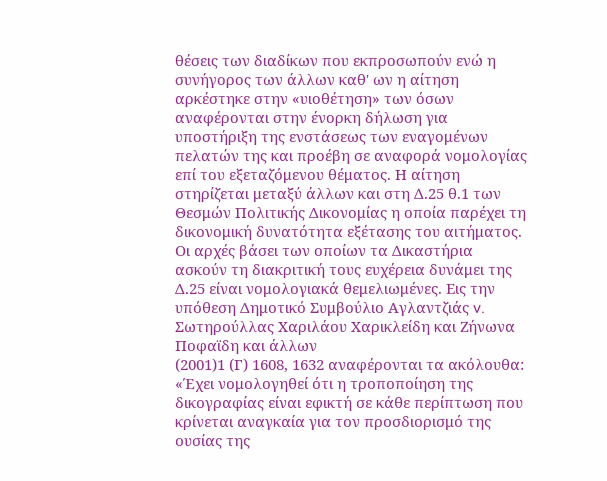θέσεις των διαδίκων που εκπροσωπούν ενώ η συνήγορος των άλλων καθ' ων η αίτηση αρκέστηκε στην «υιοθέτηση» των όσων αναφέρονται στην ένορκη δήλωση για υποστήριξη της ενστάσεως των εναγομένων πελατών της και προέβη σε αναφορά νομολογίας επί του εξεταζόμενου θέματος. Η αίτηση στηρίζεται μεταξύ άλλων και στη Δ.25 θ.1 των Θεσμών Πολιτικής Δικονομίας η οποία παρέχει τη δικονομική δυνατότητα εξέτασης του αιτήματος. Οι αρχές βάσει των οποίων τα Δικαστήρια ασκούν τη διακριτική τους ευχέρεια δυνάμει της Δ.25 είναι νομολογιακά θεμελιωμένες. Εις την υπόθεση Δημοτικό Συμβούλιο Αγλαντζιάς v. Σωτηρούλλας Χαριλάου Χαρικλείδη και Ζήνωνα Ποφαϊδη και άλλων
(2001)1 (Γ) 1608, 1632 αναφέρονται τα ακόλουθα: «Έχει νομολογηθεί ότι η τροποποίηση της δικογραφίας είναι εφικτή σε κάθε περίπτωση που κρίνεται αναγκαία για τον προσδιορισμό της ουσίας της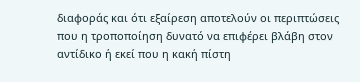διαφοράς και ότι εξαίρεση αποτελούν οι περιπτώσεις που η τροποποίηση δυνατό να επιφέρει βλάβη στον αντίδικο ή εκεί που η κακή πίστη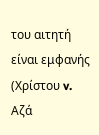του αιτητή είναι εμφανής (Χρίστου v. Αζά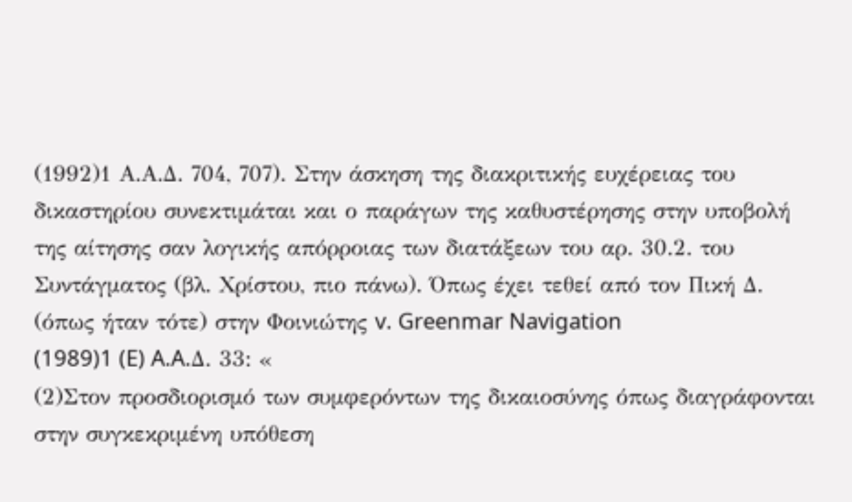(1992)1 Α.Α.Δ. 704, 707). Στην άσκηση της διακριτικής ευχέρειας του δικαστηρίου συνεκτιμάται και ο παράγων της καθυστέρησης στην υποβολή της αίτησης σαν λογικής απόρροιας των διατάξεων του αρ. 30.2. του Συντάγματος (βλ. Χρίστου, πιο πάνω). Όπως έχει τεθεί από τον Πική Δ. (όπως ήταν τότε) στην Φοινιώτης v. Greenmar Navigation
(1989)1 (E) A.A.Δ. 33: «
(2)Στον προσδιορισμό των συμφερόντων της δικαιοσύνης όπως διαγράφονται στην συγκεκριμένη υπόθεση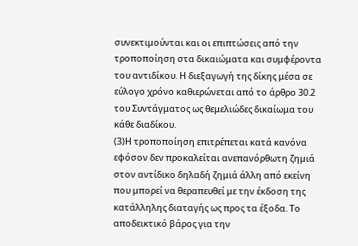συνεκτιμούνται και οι επιπτώσεις από την τροποποίηση στα δικαιώματα και συμφέροντα του αντιδίκου. Η διεξαγωγή της δίκης μέσα σε εύλογο χρόνο καθιερώνεται από το άρθρο 30.2 του Συντάγματος ως θεμελιώδες δικαίωμα του κάθε διαδίκου.
(3)Η τροποποίηση επιτρέπεται κατά κανόνα εφόσον δεν προκαλείται ανεπανόρθωτη ζημιά στον αντίδικο δηλαδή ζημιά άλλη από εκείνη που μπορεί να θεραπευθεί με την έκδοση της κατάλληλης διαταγής ως προς τα έξοδα. Το αποδεικτικό βάρος για την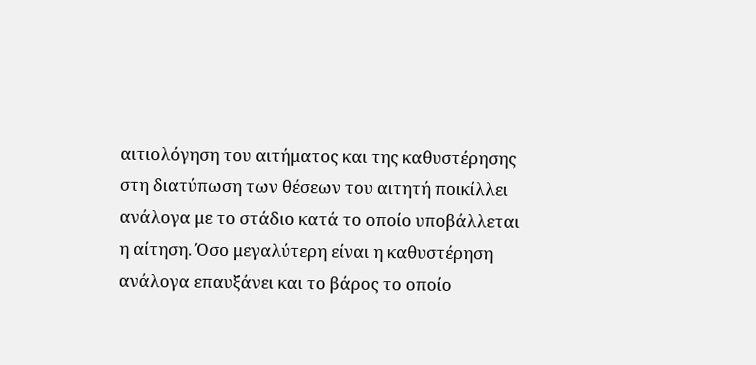αιτιολόγηση του αιτήματος και της καθυστέρησης στη διατύπωση των θέσεων του αιτητή ποικίλλει ανάλογα με το στάδιο κατά το οποίο υποβάλλεται η αίτηση. Όσο μεγαλύτερη είναι η καθυστέρηση ανάλογα επαυξάνει και το βάρος το οποίο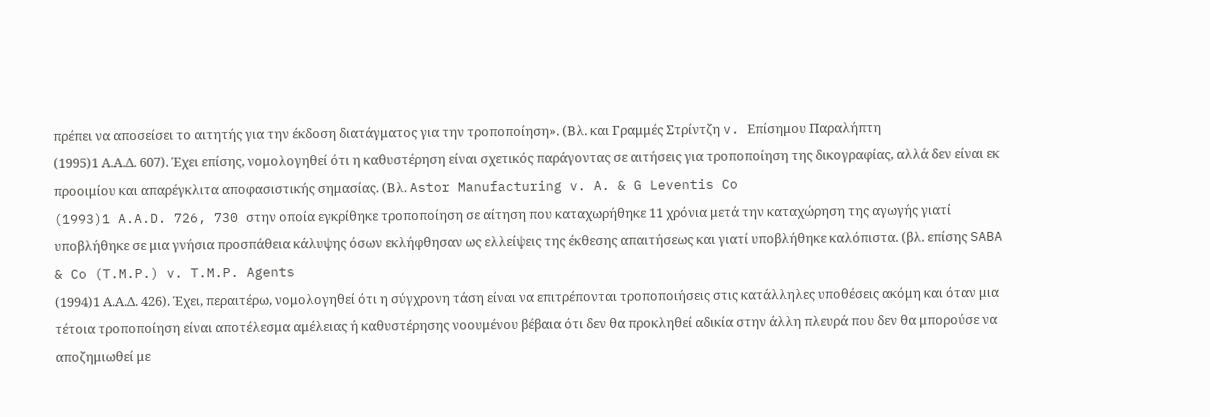πρέπει να αποσείσει το αιτητής για την έκδοση διατάγματος για την τροποποίηση». (Βλ. και Γραμμές Στρίντζη v. Επίσημου Παραλήπτη
(1995)1 Α.Α.Δ. 607). Έχει επίσης, νομολογηθεί ότι η καθυστέρηση είναι σχετικός παράγοντας σε αιτήσεις για τροποποίηση της δικογραφίας, αλλά δεν είναι εκ προοιμίου και απαρέγκλιτα αποφασιστικής σημασίας. (Βλ. Astor Manufacturing v. A. & G Leventis Co
(1993)1 A.A.D. 726, 730 στην οποία εγκρίθηκε τροποποίηση σε αίτηση που καταχωρήθηκε 11 χρόνια μετά την καταχώρηση της αγωγής γιατί υποβλήθηκε σε μια γνήσια προσπάθεια κάλυψης όσων εκλήφθησαν ως ελλείψεις της έκθεσης απαιτήσεως και γιατί υποβλήθηκε καλόπιστα. (βλ. επίσης SABA & Co (T.M.P.) v. T.M.P. Agents
(1994)1 Α.Α.Δ. 426). Έχει, περαιτέρω, νομολογηθεί ότι η σύγχρονη τάση είναι να επιτρέπονται τροποποιήσεις στις κατάλληλες υποθέσεις ακόμη και όταν μια τέτοια τροποποίηση είναι αποτέλεσμα αμέλειας ή καθυστέρησης νοουμένου βέβαια ότι δεν θα προκληθεί αδικία στην άλλη πλευρά που δεν θα μπορούσε να αποζημιωθεί με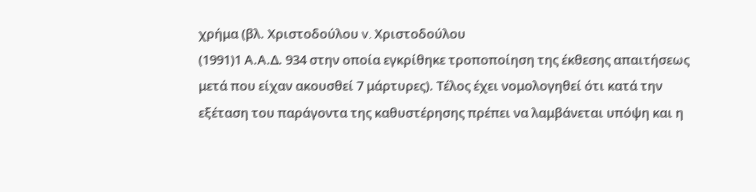χρήμα (βλ. Χριστοδούλου v. Χριστοδούλου
(1991)1 Α.Α.Δ. 934 στην οποία εγκρίθηκε τροποποίηση της έκθεσης απαιτήσεως μετά που είχαν ακουσθεί 7 μάρτυρες). Τέλος έχει νομολογηθεί ότι κατά την εξέταση του παράγοντα της καθυστέρησης πρέπει να λαμβάνεται υπόψη και η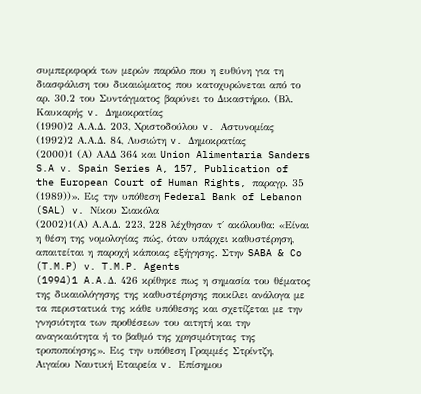συμπεριφορά των μερών παρόλο που η ευθύνη για τη διασφάλιση του δικαιώματος που κατοχυρώνεται από το αρ. 30.2 του Συντάγματος βαρύνει το Δικαστήριο. (Βλ. Καυκαρής v. Δημοκρατίας
(1990)2 Α.Α.Δ. 203, Χριστοδούλου v. Αστυνομίας
(1992)2 Α.Α.Δ. 84, Λυσιώτη v. Δημοκρατίας
(2000)1 (Α) ΑΑΔ 364 και Union Alimentaria Sanders S.A v. Spain Series A, 157, Publication of the European Court of Human Rights, παραγρ. 35
(1989))». Εις την υπόθεση Federal Bank of Lebanon (SAL) v. Νίκου Σιακόλα
(2002)1(Α) Α.Α.Δ. 223, 228 λέχθησαν τ΄ ακόλουθα: «Είναι η θέση της νομολογίας πώς, όταν υπάρχει καθυστέρηση, απαιτείται η παροχή κάποιας εξήγησης. Στην SABA & Co (T.M.P) v. T.M.P. Agents
(1994)1 A.A.Δ. 426 κρίθηκε πως η σημασία του θέματος της δικαιολόγησης της καθυστέρησης ποικίλει ανάλογα με τα περιστατικά της κάθε υπόθεσης και σχετίζεται με την γνησιότητα των προθέσεων του αιτητή και την αναγκαιότητα ή το βαθμό της χρησιμότητας της τροποποίησης». Εις την υπόθεση Γραμμές Στρίντζη, Αιγαίου Ναυτική Εταιρεία v. Επίσημου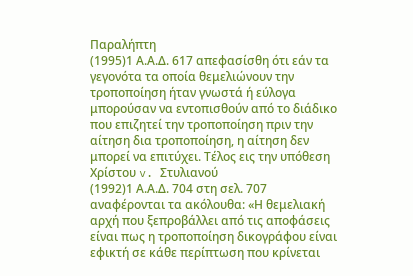Παραλήπτη
(1995)1 Α.Α.Δ. 617 απεφασίσθη ότι εάν τα γεγονότα τα οποία θεμελιώνουν την τροποποίηση ήταν γνωστά ή εύλογα μπορούσαν να εντοπισθούν από το διάδικο που επιζητεί την τροποποίηση πριν την αίτηση δια τροποποίηση, η αίτηση δεν μπορεί να επιτύχει. Τέλος εις την υπόθεση Χρίστου v. Στυλιανού
(1992)1 Α.Α.Δ. 704 στη σελ. 707 αναφέρονται τα ακόλουθα: «Η θεμελιακή αρχή που ξεπροβάλλει από τις αποφάσεις είναι πως η τροποποίηση δικογράφου είναι εφικτή σε κάθε περίπτωση που κρίνεται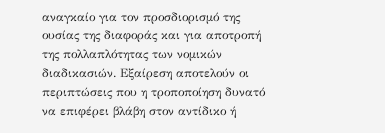αναγκαίο για τον προσδιορισμό της ουσίας της διαφοράς και για αποτροπή της πολλαπλότητας των νομικών διαδικασιών. Εξαίρεση αποτελούν οι περιπτώσεις που η τροποποίηση δυνατό να επιφέρει βλάβη στον αντίδικο ή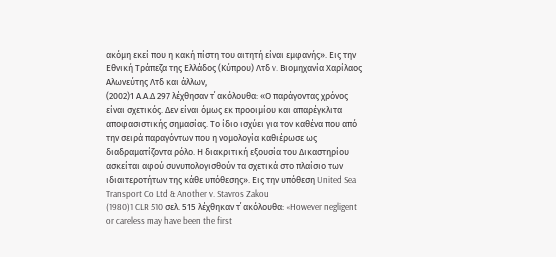ακόμη εκεί που η κακή πίστη του αιτητή είναι εμφανής». Εις την Εθνική Τράπεζα της Ελλάδος (Κύπρου) Λτδ v. Βιομηχανία Χαρίλαος Αλωνεύτης Λτδ και άλλων,
(2002)1 Α.Α.Δ 297 λέχθησαν τ΄ ακόλουθα: «Ο παράγοντας χρόνος είναι σχετικός. Δεν είναι όμως εκ προοιμίου και απαρέγκλιτα αποφασιστικής σημασίας. Το ίδιο ισχύει για τον καθένα που από την σειρά παραγόντων που η νομολογία καθιέρωσε ως διαδραματίζοντα ρόλο. Η διακριτική εξουσία του Δικαστηρίου ασκείται αφού συνυπολογισθούν τα σχετικά στο πλαίσιο των ιδιαιτεροτήτων της κάθε υπόθεσης». Εις την υπόθεση United Sea Transport Co Ltd & Another v. Stavros Zakou
(1980)1 CLR 510 σελ. 515 λέχθηκαν τ΄ ακόλουθα: «However negligent or careless may have been the first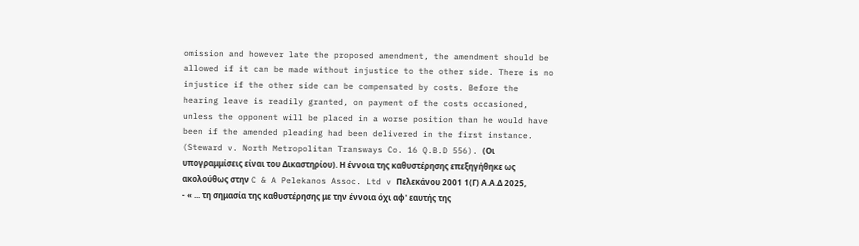omission and however late the proposed amendment, the amendment should be allowed if it can be made without injustice to the other side. There is no injustice if the other side can be compensated by costs. Before the hearing leave is readily granted, on payment of the costs occasioned, unless the opponent will be placed in a worse position than he would have been if the amended pleading had been delivered in the first instance. (Steward v. North Metropolitan Transways Co. 16 Q.B.D 556). (Οι υπογραμμίσεις είναι του Δικαστηρίου). Η έννοια της καθυστέρησης επεξηγήθηκε ως ακολούθως στην C & A Pelekanos Assoc. Ltd v Πελεκάνου 2001 1(Γ) Α.Α.Δ 2025,
- « ... τη σημασία της καθυστέρησης με την έννοια όχι αφ' εαυτής της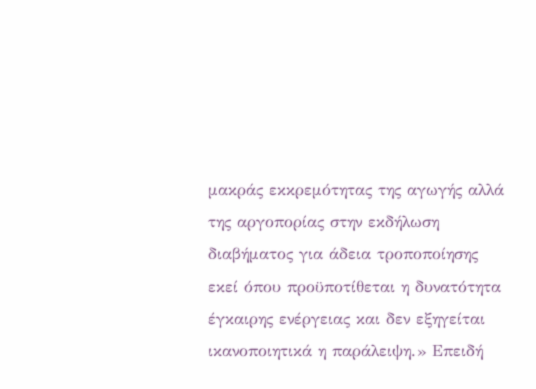μακράς εκκρεμότητας της αγωγής αλλά της αργοπορίας στην εκδήλωση διαβήματος για άδεια τροποποίησης εκεί όπου προϋποτίθεται η δυνατότητα έγκαιρης ενέργειας και δεν εξηγείται ικανοποιητικά η παράλειψη.» Επειδή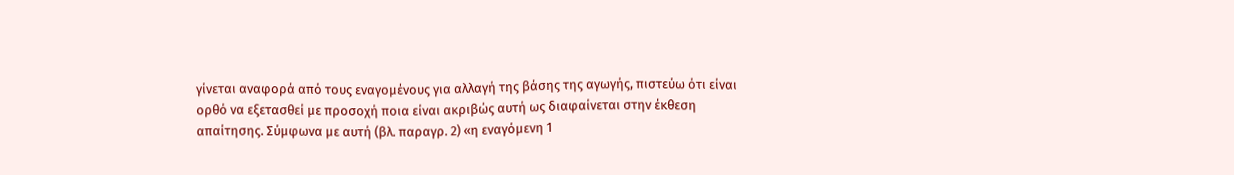γίνεται αναφορά από τους εναγομένους για αλλαγή της βάσης της αγωγής, πιστεύω ότι είναι ορθό να εξετασθεί με προσοχή ποια είναι ακριβώς αυτή ως διαφαίνεται στην έκθεση απαίτησης. Σύμφωνα με αυτή (βλ. παραγρ. 2) «η εναγόμενη 1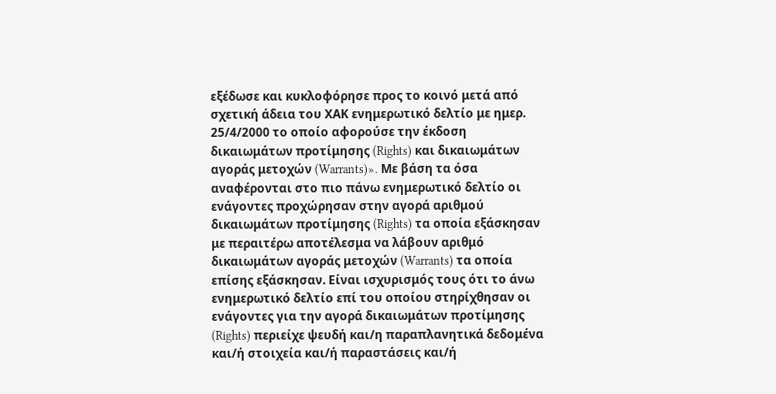εξέδωσε και κυκλοφόρησε προς το κοινό μετά από σχετική άδεια του ΧΑΚ ενημερωτικό δελτίο με ημερ. 25/4/2000 το οποίο αφορούσε την έκδοση δικαιωμάτων προτίμησης (Rights) και δικαιωμάτων αγοράς μετοχών (Warrants)». Με βάση τα όσα αναφέρονται στο πιο πάνω ενημερωτικό δελτίο οι ενάγοντες προχώρησαν στην αγορά αριθμού δικαιωμάτων προτίμησης (Rights) τα οποία εξάσκησαν με περαιτέρω αποτέλεσμα να λάβουν αριθμό δικαιωμάτων αγοράς μετοχών (Warrants) τα οποία επίσης εξάσκησαν. Είναι ισχυρισμός τους ότι το άνω ενημερωτικό δελτίο επί του οποίου στηρίχθησαν οι ενάγοντες για την αγορά δικαιωμάτων προτίμησης (Rights) περιείχε ψευδή και/η παραπλανητικά δεδομένα και/ή στοιχεία και/ή παραστάσεις και/ή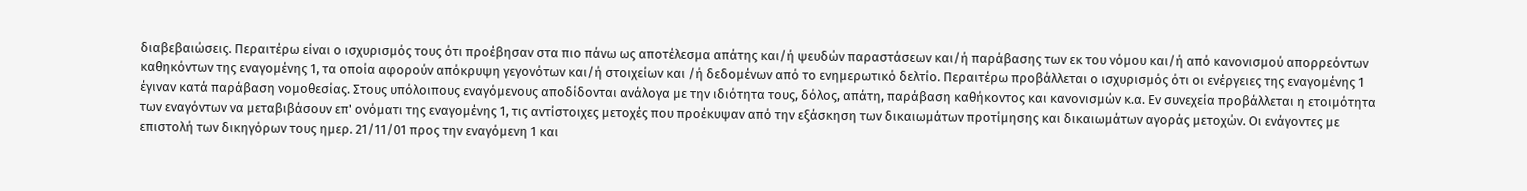διαβεβαιώσεις. Περαιτέρω είναι ο ισχυρισμός τους ότι προέβησαν στα πιο πάνω ως αποτέλεσμα απάτης και/ή ψευδών παραστάσεων και/ή παράβασης των εκ του νόμου και/ή από κανονισμού απορρεόντων καθηκόντων της εναγομένης 1, τα οποία αφορούν απόκρυψη γεγονότων και/ή στοιχείων και /ή δεδομένων από το ενημερωτικό δελτίο. Περαιτέρω προβάλλεται ο ισχυρισμός ότι οι ενέργειες της εναγομένης 1 έγιναν κατά παράβαση νομοθεσίας. Στους υπόλοιπους εναγόμενους αποδίδονται ανάλογα με την ιδιότητα τους, δόλος, απάτη, παράβαση καθήκοντος και κανονισμών κ.α. Εν συνεχεία προβάλλεται η ετοιμότητα των εναγόντων να μεταβιβάσουν επ' ονόματι της εναγομένης 1, τις αντίστοιχες μετοχές που προέκυψαν από την εξάσκηση των δικαιωμάτων προτίμησης και δικαιωμάτων αγοράς μετοχών. Οι ενάγοντες με επιστολή των δικηγόρων τους ημερ. 21/11/01 προς την εναγόμενη 1 και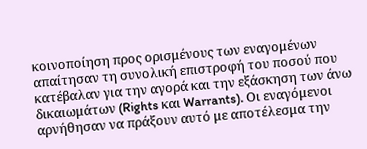κοινοποίηση προς ορισμένους των εναγομένων απαίτησαν τη συνολική επιστροφή του ποσού που κατέβαλαν για την αγορά και την εξάσκηση των άνω δικαιωμάτων (Rights και Warrants). Οι εναγόμενοι αρνήθησαν να πράξουν αυτό με αποτέλεσμα την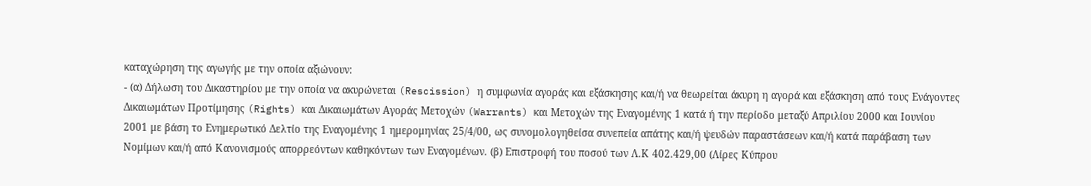καταχώρηση της αγωγής με την οποία αξιώνουν:
- (α) Δήλωση του Δικαστηρίου με την οποία να ακυρώνεται (Rescission) η συμφωνία αγοράς και εξάσκησης και/ή να θεωρείται άκυρη η αγορά και εξάσκηση από τους Ενάγοντες Δικαιωμάτων Προτίμησης (Rights) και Δικαιωμάτων Αγοράς Μετοχών (Warrants) και Μετοχών της Εναγομένης 1 κατά ή την περίοδο μεταξύ Απριλίου 2000 και Ιουνίου 2001 με βάση το Ενημερωτικό Δελτίο της Εναγομένης 1 ημερομηνίας 25/4/00, ως συνομολογηθείσα συνεπεία απάτης και/ή ψευδών παραστάσεων και/ή κατά παράβαση των Νομίμων και/ή από Κανονισμούς απορρεόντων καθηκόντων των Εναγομένων. (β) Επιστροφή του ποσού των Λ.Κ 402.429,00 (Λίρες Κύπρου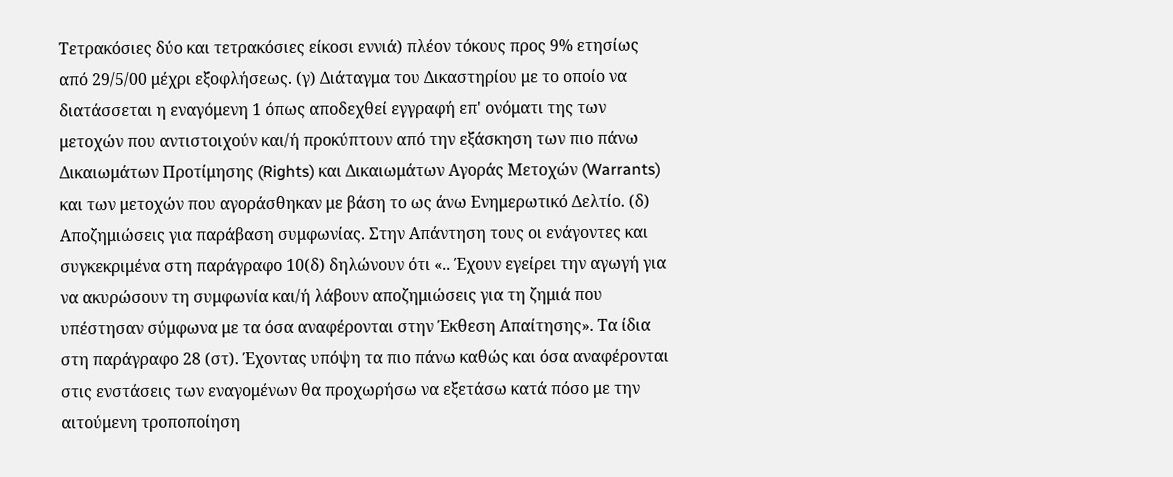Τετρακόσιες δύο και τετρακόσιες είκοσι εννιά) πλέον τόκους προς 9% ετησίως από 29/5/00 μέχρι εξοφλήσεως. (γ) Διάταγμα του Δικαστηρίου με το οποίο να διατάσσεται η εναγόμενη 1 όπως αποδεχθεί εγγραφή επ' ονόματι της των μετοχών που αντιστοιχούν και/ή προκύπτουν από την εξάσκηση των πιο πάνω Δικαιωμάτων Προτίμησης (Rights) και Δικαιωμάτων Αγοράς Μετοχών (Warrants) και των μετοχών που αγοράσθηκαν με βάση το ως άνω Ενημερωτικό Δελτίο. (δ) Αποζημιώσεις για παράβαση συμφωνίας. Στην Απάντηση τους οι ενάγοντες και συγκεκριμένα στη παράγραφο 10(δ) δηλώνουν ότι «.. Έχουν εγείρει την αγωγή για να ακυρώσουν τη συμφωνία και/ή λάβουν αποζημιώσεις για τη ζημιά που υπέστησαν σύμφωνα με τα όσα αναφέρονται στην Έκθεση Απαίτησης». Τα ίδια στη παράγραφο 28 (στ). Έχοντας υπόψη τα πιο πάνω καθώς και όσα αναφέρονται στις ενστάσεις των εναγομένων θα προχωρήσω να εξετάσω κατά πόσο με την αιτούμενη τροποποίηση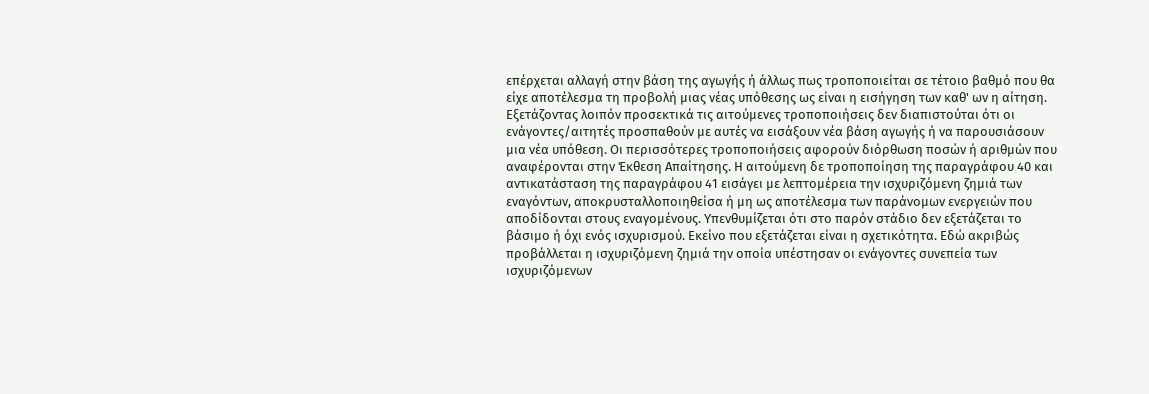επέρχεται αλλαγή στην βάση της αγωγής ή άλλως πως τροποποιείται σε τέτοιο βαθμό που θα είχε αποτέλεσμα τη προβολή μιας νέας υπόθεσης ως είναι η εισήγηση των καθ' ων η αίτηση. Εξετάζοντας λοιπόν προσεκτικά τις αιτούμενες τροποποιήσεις δεν διαπιστούται ότι οι ενάγοντες/αιτητές προσπαθούν με αυτές να εισάξουν νέα βάση αγωγής ή να παρουσιάσουν μια νέα υπόθεση. Οι περισσότερες τροποποιήσεις αφορούν διόρθωση ποσών ή αριθμών που αναφέρονται στην Έκθεση Απαίτησης. Η αιτούμενη δε τροποποίηση της παραγράφου 40 και αντικατάσταση της παραγράφου 41 εισάγει με λεπτομέρεια την ισχυριζόμενη ζημιά των εναγόντων, αποκρυσταλλοποιηθείσα ή μη ως αποτέλεσμα των παράνομων ενεργειών που αποδίδονται στους εναγομένους. Υπενθυμίζεται ότι στο παρόν στάδιο δεν εξετάζεται το βάσιμο ή όχι ενός ισχυρισμού. Εκείνο που εξετάζεται είναι η σχετικότητα. Εδώ ακριβώς προβάλλεται η ισχυριζόμενη ζημιά την οποία υπέστησαν οι ενάγοντες συνεπεία των ισχυριζόμενων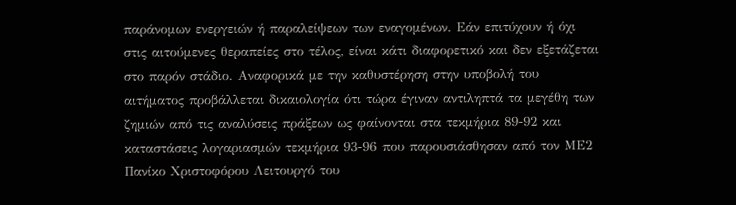παράνομων ενεργειών ή παραλείψεων των εναγομένων. Εάν επιτύχουν ή όχι στις αιτούμενες θεραπείες στο τέλος, είναι κάτι διαφορετικό και δεν εξετάζεται στο παρόν στάδιο. Αναφορικά με την καθυστέρηση στην υποβολή του αιτήματος προβάλλεται δικαιολογία ότι τώρα έγιναν αντιληπτά τα μεγέθη των ζημιών από τις αναλύσεις πράξεων ως φαίνονται στα τεκμήρια 89-92 και καταστάσεις λογαριασμών τεκμήρια 93-96 που παρουσιάσθησαν από τον ΜΕ2 Πανίκο Χριστοφόρου Λειτουργό του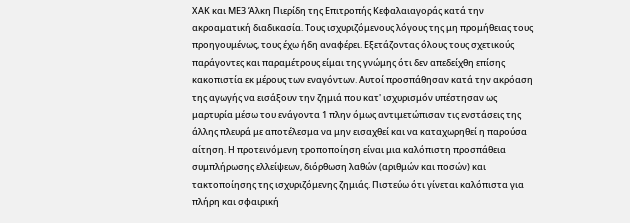ΧΑΚ και ΜΕ3 Άλκη Πιερίδη της Επιτροπής Κεφαλαιαγοράς κατά την ακροαματική διαδικασία. Τους ισχυριζόμενους λόγους της μη προμήθειας τους προηγουμένως, τους έχω ήδη αναφέρει. Εξετάζοντας όλους τους σχετικούς παράγοντες και παραμέτρους είμαι της γνώμης ότι δεν απεδείχθη επίσης κακοπιστία εκ μέρους των εναγόντων. Αυτοί προσπάθησαν κατά την ακρόαση της αγωγής να εισάξουν την ζημιά που κατ' ισχυρισμόν υπέστησαν ως μαρτυρία μέσω του ενάγοντα 1 πλην όμως αντιμετώπισαν τις ενστάσεις της άλλης πλευρά με αποτέλεσμα να μην εισαχθεί και να καταχωρηθεί η παρούσα αίτηση. Η προτεινόμενη τροποποίηση είναι μια καλόπιστη προσπάθεια συμπλήρωσης ελλείψεων, διόρθωση λαθών (αριθμών και ποσών) και τακτοποίησης της ισχυριζόμενης ζημιάς. Πιστεύω ότι γίνεται καλόπιστα για πλήρη και σφαιρική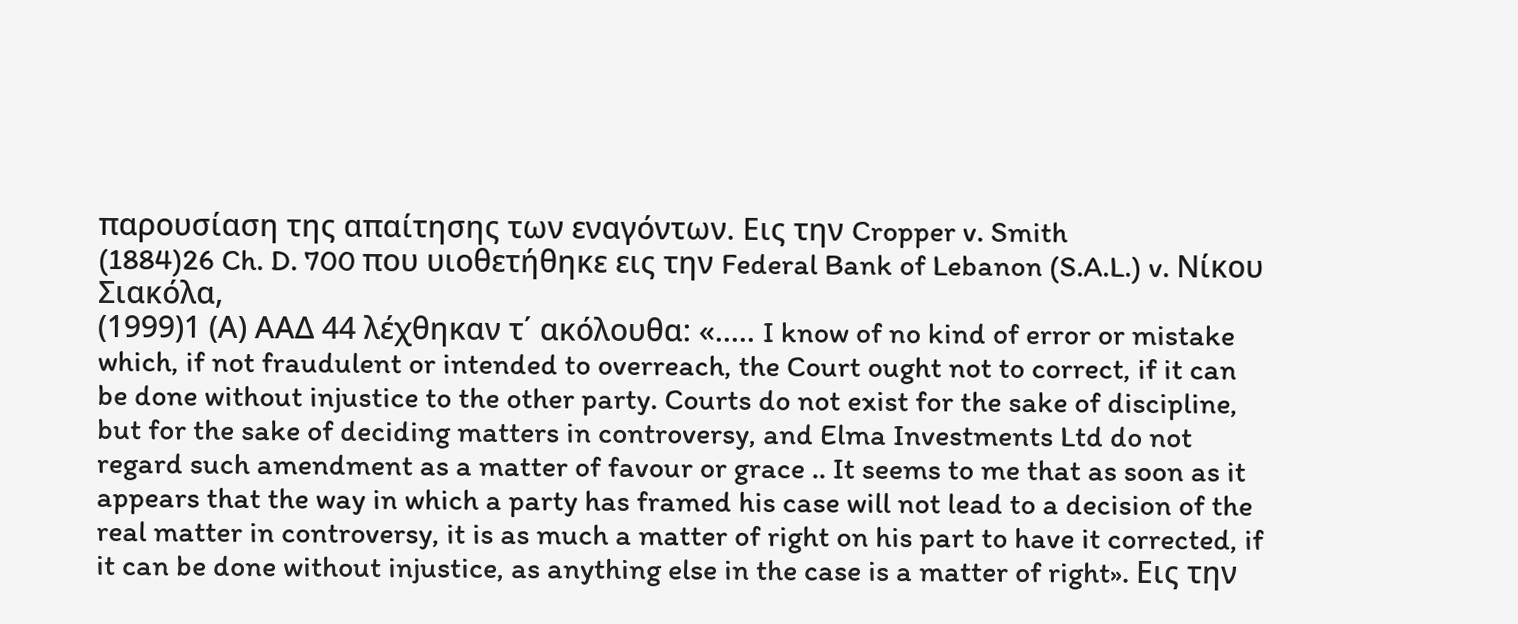παρουσίαση της απαίτησης των εναγόντων. Εις την Cropper v. Smith
(1884)26 Ch. D. 700 που υιοθετήθηκε εις την Federal Bank of Lebanon (S.A.L.) v. Νίκου Σιακόλα,
(1999)1 (Α) ΑΑΔ 44 λέχθηκαν τ΄ ακόλουθα: «..... I know of no kind of error or mistake which, if not fraudulent or intended to overreach, the Court ought not to correct, if it can be done without injustice to the other party. Courts do not exist for the sake of discipline, but for the sake of deciding matters in controversy, and Elma Investments Ltd do not regard such amendment as a matter of favour or grace .. It seems to me that as soon as it appears that the way in which a party has framed his case will not lead to a decision of the real matter in controversy, it is as much a matter of right on his part to have it corrected, if it can be done without injustice, as anything else in the case is a matter of right». Εις την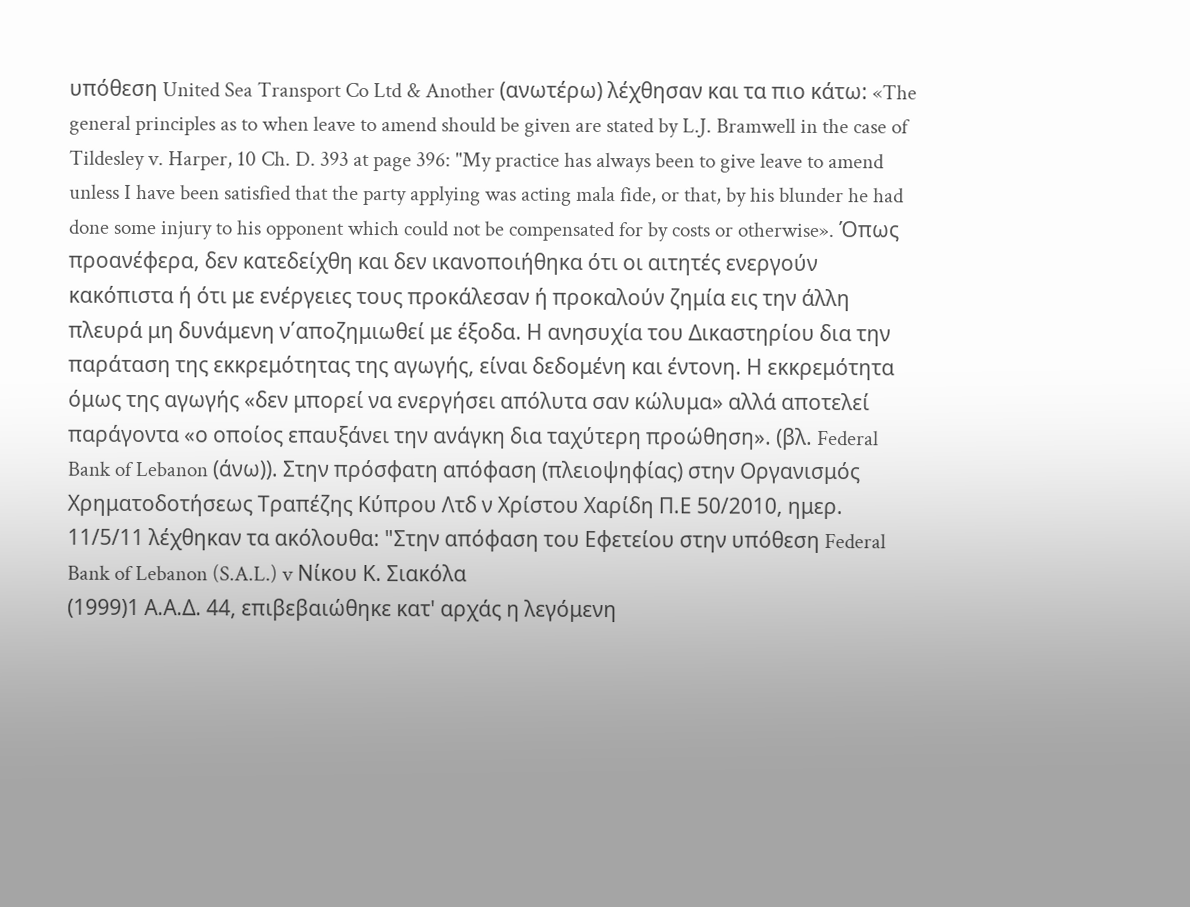υπόθεση United Sea Transport Co Ltd & Another (ανωτέρω) λέχθησαν και τα πιο κάτω: «The general principles as to when leave to amend should be given are stated by L.J. Bramwell in the case of Tildesley v. Harper, 10 Ch. D. 393 at page 396: "My practice has always been to give leave to amend unless I have been satisfied that the party applying was acting mala fide, or that, by his blunder he had done some injury to his opponent which could not be compensated for by costs or otherwise». Όπως προανέφερα, δεν κατεδείχθη και δεν ικανοποιήθηκα ότι οι αιτητές ενεργούν κακόπιστα ή ότι με ενέργειες τους προκάλεσαν ή προκαλούν ζημία εις την άλλη πλευρά μη δυνάμενη ν΄αποζημιωθεί με έξοδα. Η ανησυχία του Δικαστηρίου δια την παράταση της εκκρεμότητας της αγωγής, είναι δεδομένη και έντονη. Η εκκρεμότητα όμως της αγωγής «δεν μπορεί να ενεργήσει απόλυτα σαν κώλυμα» αλλά αποτελεί παράγοντα «ο οποίος επαυξάνει την ανάγκη δια ταχύτερη προώθηση». (βλ. Federal Bank of Lebanon (άνω)). Στην πρόσφατη απόφαση (πλειοψηφίας) στην Οργανισμός Χρηματοδοτήσεως Τραπέζης Κύπρου Λτδ ν Χρίστου Χαρίδη Π.Ε 50/2010, ημερ. 11/5/11 λέχθηκαν τα ακόλουθα: "Στην απόφαση του Εφετείου στην υπόθεση Federal Bank of Lebanon (S.A.L.) v Νίκου Κ. Σιακόλα
(1999)1 Α.Α.Δ. 44, επιβεβαιώθηκε κατ' αρχάς η λεγόμενη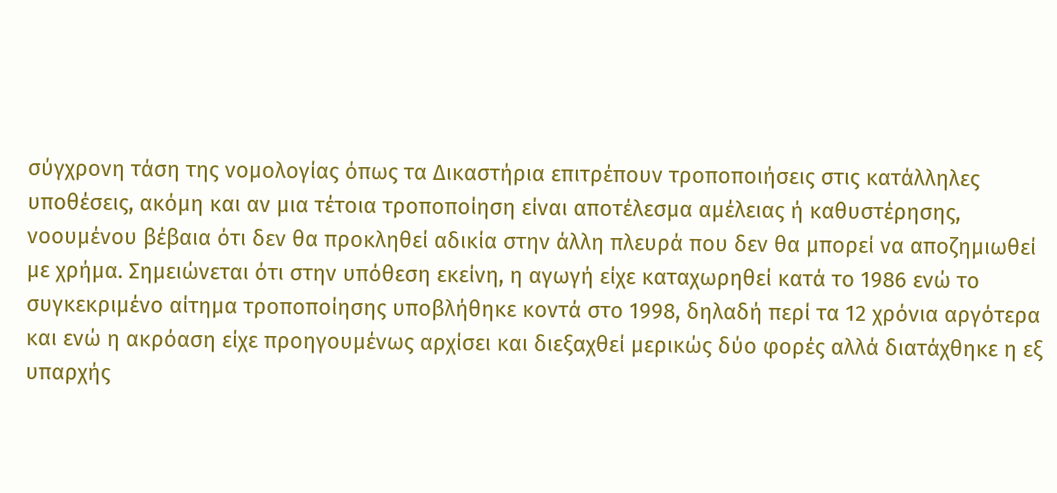σύγχρονη τάση της νομολογίας όπως τα Δικαστήρια επιτρέπουν τροποποιήσεις στις κατάλληλες υποθέσεις, ακόμη και αν μια τέτοια τροποποίηση είναι αποτέλεσμα αμέλειας ή καθυστέρησης, νοουμένου βέβαια ότι δεν θα προκληθεί αδικία στην άλλη πλευρά που δεν θα μπορεί να αποζημιωθεί με χρήμα. Σημειώνεται ότι στην υπόθεση εκείνη, η αγωγή είχε καταχωρηθεί κατά το 1986 ενώ το συγκεκριμένο αίτημα τροποποίησης υποβλήθηκε κοντά στο 1998, δηλαδή περί τα 12 χρόνια αργότερα και ενώ η ακρόαση είχε προηγουμένως αρχίσει και διεξαχθεί μερικώς δύο φορές αλλά διατάχθηκε η εξ υπαρχής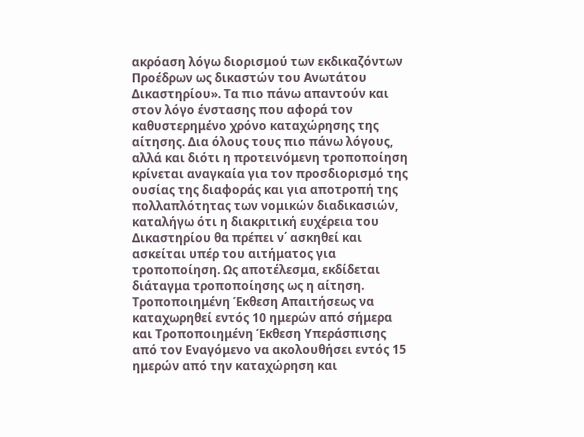ακρόαση λόγω διορισμού των εκδικαζόντων Προέδρων ως δικαστών του Ανωτάτου Δικαστηρίου». Τα πιο πάνω απαντούν και στον λόγο ένστασης που αφορά τον καθυστερημένο χρόνο καταχώρησης της αίτησης. Δια όλους τους πιο πάνω λόγους, αλλά και διότι η προτεινόμενη τροποποίηση κρίνεται αναγκαία για τον προσδιορισμό της ουσίας της διαφοράς και για αποτροπή της πολλαπλότητας των νομικών διαδικασιών, καταλήγω ότι η διακριτική ευχέρεια του Δικαστηρίου θα πρέπει ν΄ ασκηθεί και ασκείται υπέρ του αιτήματος για τροποποίηση. Ως αποτέλεσμα, εκδίδεται διάταγμα τροποποίησης ως η αίτηση. Τροποποιημένη Έκθεση Απαιτήσεως να καταχωρηθεί εντός 10 ημερών από σήμερα και Τροποποιημένη Έκθεση Υπεράσπισης από τον Εναγόμενο να ακολουθήσει εντός 15 ημερών από την καταχώρηση και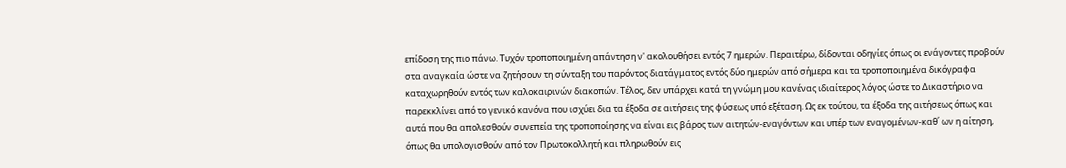επίδοση της πιο πάνω. Τυχόν τροποποιημένη απάντηση ν' ακολουθήσει εντός 7 ημερών. Περαιτέρω, δίδονται οδηγίες όπως οι ενάγοντες προβούν στα αναγκαία ώστε να ζητήσουν τη σύνταξη του παρόντος διατάγματος εντός δύο ημερών από σήμερα και τα τροποποιημένα δικόγραφα καταχωρηθούν εντός των καλοκαιρινών διακοπών. Τέλος, δεν υπάρχει κατά τη γνώμη μου κανένας ιδιαίτερος λόγος ώστε το Δικαστήριο να παρεκκλίνει από το γενικό κανόνα που ισχύει δια τα έξοδα σε αιτήσεις της φύσεως υπό εξέταση. Ως εκ τούτου, τα έξοδα της αιτήσεως όπως και αυτά που θα απολεσθούν συνεπεία της τροποποίησης να είναι εις βάρος των αιτητών-εναγόντων και υπέρ των εναγομένων-καθ΄ ων η αίτηση, όπως θα υπολογισθούν από τον Πρωτοκολλητή και πληρωθούν εις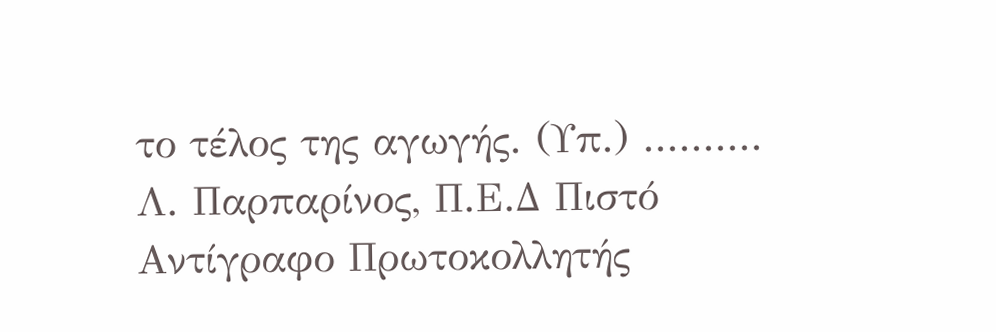το τέλος της αγωγής. (Υπ.) .......... Λ. Παρπαρίνος, Π.Ε.Δ Πιστό Αντίγραφο Πρωτοκολλητής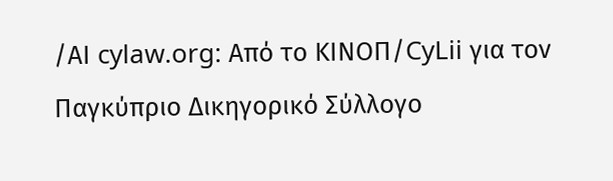/ΑΙ cylaw.org: Από το ΚΙΝOΠ/CyLii για τον Παγκύπριο Δικηγορικό Σύλλογο